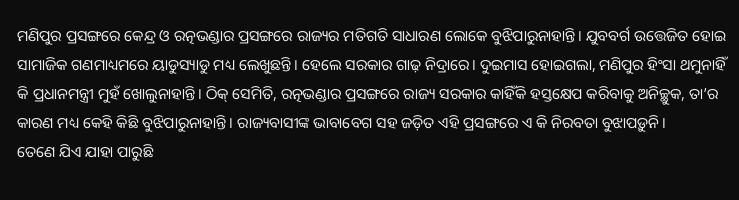ମଣିପୁର ପ୍ରସଙ୍ଗରେ କେନ୍ଦ୍ର ଓ ରତ୍ନଭଣ୍ଡାର ପ୍ରସଙ୍ଗରେ ରାଜ୍ୟର ମତିଗତି ସାଧାରଣ ଲୋକେ ବୁଝିପାରୁନାହାନ୍ତି। ଯୁବବର୍ଗ ଉତ୍ତେଜିତ ହୋଇ ସାମାଜିକ ଗଣମାଧ୍ୟମରେ ୟାଡୁସ୍ୟାଡୁ ମଧ୍ୟ ଲେଖୁଛନ୍ତି। ହେଲେ ସରକାର ଗାଢ଼ ନିଦ୍ରାରେ। ଦୁଇମାସ ହୋଇଗଲା, ମଣିପୁର ହିଂସା ଥମୁନାହିଁ କି ପ୍ରଧାନମନ୍ତ୍ରୀ ମୁହଁ ଖୋଲୁନାହାନ୍ତି। ଠିକ୍ ସେମିତି, ରତ୍ନଭଣ୍ଡାର ପ୍ରସଙ୍ଗରେ ରାଜ୍ୟ ସରକାର କାହିଁକି ହସ୍ତକ୍ଷେପ କରିବାକୁ ଅନିଚ୍ଛୁକ, ତା’ର କାରଣ ମଧ୍ୟ କେହି କିଛି ବୁଝିପାରୁନାହାନ୍ତି। ରାଜ୍ୟବାସୀଙ୍କ ଭାବାବେଗ ସହ ଜଡ଼ିତ ଏହି ପ୍ରସଙ୍ଗରେ ଏ କି ନିରବତା ବୁଝାପଡ଼ୁନି।
ତେଣେ ଯିଏ ଯାହା ପାରୁଛି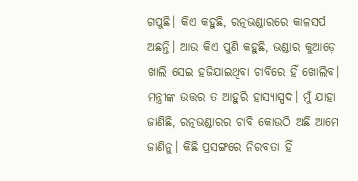ଗପୁଛି। କିଏ କହୁଛି, ରତ୍ନଭଣ୍ଡାରରେ କାଳସର୍ପ ଅଛନ୍ତି। ଆଉ କିଏ ପୁଣି କହୁଛି, ଭଣ୍ଡାର କୁଆଡ଼େ ଖାଲି ସେଇ ହଜିଯାଇଥିବା ଚାବିରେ ହିଁ ଖୋଲିବ। ମନ୍ତ୍ରୀଙ୍କ ଉତ୍ତର ତ ଆହୁରି ହାସ୍ୟାସ୍ପଦ। ମୁଁ ଯାହା ଜାଣିଛି, ରତ୍ନଭଣ୍ଡାରର ଚାବି କୋଉଠି ଅଛି ଆମେ ଜାଣିନୁ। କିଛି ପ୍ରସଙ୍ଗରେ ନିରବତା ହିଁ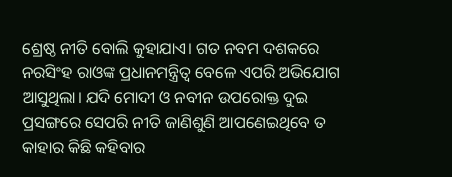ଶ୍ରେଷ୍ଠ ନୀତି ବୋଲି କୁହାଯାଏ। ଗତ ନବମ ଦଶକରେ ନରସିଂହ ରାଓଙ୍କ ପ୍ରଧାନମନ୍ତ୍ରିତ୍ବ ବେଳେ ଏପରି ଅଭିଯୋଗ ଆସୁଥିଲା। ଯଦି ମୋଦୀ ଓ ନବୀନ ଉପରୋକ୍ତ ଦୁଇ ପ୍ରସଙ୍ଗରେ ସେପରି ନୀତି ଜାଣିଶୁଣି ଆପଣେଇଥିବେ ତ କାହାର କିଛି କହିବାର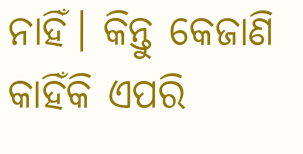ନାହିଁ। କିନ୍ତୁ କେଜାଣି କାହିଁକି ଏପରି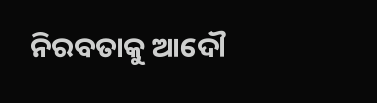ନିରବତାକୁ ଆଦୌ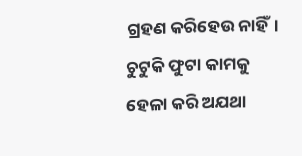ଗ୍ରହଣ କରିହେଉ ନାହିଁ। ଚୁଟୁକି ଫୁଟା କାମକୁ ହେଳା କରି ଅଯଥା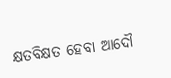କ୍ଷତବିକ୍ଷତ ହେବା ଆଦୌ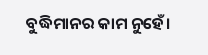ବୁଦ୍ଧିମାନର କାମ ନୁହେଁ।